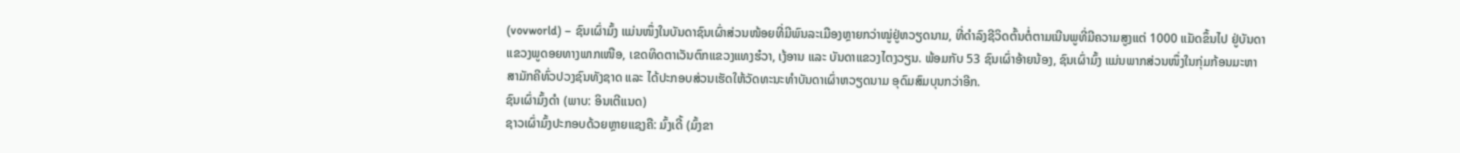(vovworld) – ຊົນເຜົ່າມົ້ງ ແມ່ນໜຶ່ງໃນບັນດາຊົນເຜົ່າສ່ວນໜ້ອຍທີ່ມີພົນລະເມືອງຫຼາຍກວ່າໝູ່ຢູ່ຫວຽດນາມ, ທີ່ດຳລົງຊີວິດຕົ້ນຕໍ່ຕາມເນີນພູທີ່ມີຄວາມສູງແຕ່ 1000 ແມັດຂຶ້ນໄປ ຢູ່ບັນດາແຂວງພູດອຍທາງພາກເໜືອ, ເຂດທິດຕາເວັນຕົກແຂວງແທງຮ໋ວາ, ເງ້ອານ ແລະ ບັນດາແຂວງໄຕງວຽນ. ພ້ອມກັບ 53 ຊົນເຜົ່າອ້າຍນ້ອງ, ຊົນເຜົ່າມົ້ງ ແມ່ນພາກສ່ວນໜຶ່ງໃນກຸ່ມກ້ອນມະຫາສາມັກຄີທົ່ວປວງຊົນທັງຊາດ ແລະ ໄດ້ປະກອບສ່ວນເຮັດໃຫ້ວັດທະນະທຳບັນດາເຜົ່າຫວຽດນາມ ອຸດົມສົມບຸນກວ່າອີກ.
ຊົນເຜົ່າມົ້ງດຳ (ພາບ: ອິນເຕີແນດ)
ຊາວເຜົ່າມົ້ງປະກອບດ້ວຍຫຼາຍແຊງຄື: ມົ້ງເດີ້ (ມົ້ງຂາ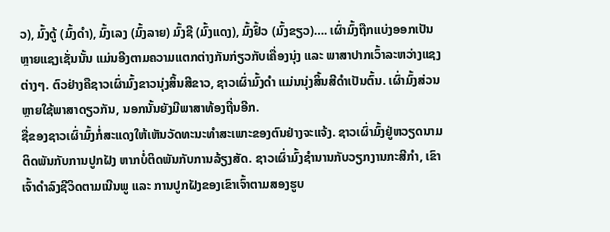ວ), ມົ້ງດູ້ (ມົ້ງດຳ), ມົ້ງເລງ (ມົ້ງລາຍ) ມົ້ງຊີ (ມົ້ງແດງ), ມົ້ງຢົ້ວ (ມົ້ງຂຽວ)…. ເຜົ່າມົ້ງຖືກແບ່ງອອກເປັນຫຼາຍແຊງເຊັ່ນນັ້ນ ແມ່ນອີງຕາມຄວາມແຕກຕ່າງກັນກ່ຽວກັບເຄື່ອງນຸ່ງ ແລະ ພາສາປາກເວົ້າລະຫວ່າງແຊງຕ່າງໆ. ຕົວຢ່າງຄືຊາວເຜົ່າມົ້ງຂາວນຸ່ງສິ້ນສີຂາວ, ຊາວເຜົ່າມົ້ງດຳ ແມ່ນນຸ່ງສິ້ນສີດຳເປັນຕົ້ນ. ເຜົ່າມົ້ງສ່ວນຫຼາຍໃຊ້ພາສາດຽວກັນ, ນອກນັ້ນຍັງມີພາສາທ້ອງຖີ່ນອີກ.
ຊື່ຂອງຊາວເຜົ່າມົ້ງກໍ່ສະແດງໃຫ້ເຫັນວັດທະນະທຳສະເພາະຂອງຕົນຢ່າງຈະແຈ້ງ. ຊາວເຜົ່າມົ້ງຢູ່ຫວຽດນາມ ຕິດພັນກັບການປູກຝັງ ຫາກບໍ່ຕິດພັນກັບການລ້ຽງສັດ. ຊາວເຜົ່າມົ້ງຊຳນານກັບວຽກງານກະສີກຳ, ເຂົາເຈົ້າດຳລົງຊີວິດຕາມເນີນພູ ແລະ ການປູກຝັງຂອງເຂົາເຈົ້າຕາມສອງຮູບ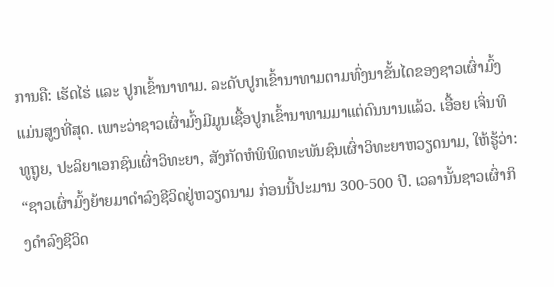ການຄື: ເຮັດໄຮ່ ແລະ ປູກເຂົ້ານາທາມ. ລະດັບປູກເຂົ້ານາທາມຕາມທົ່ງນາຂັ້ນໄດຂອງຊາວເຜົ່າມົ້ງແມ່ນສູງທີ່ສຸດ. ເພາະວ່າຊາວເຜົ່າມົ້ງມີມູນເຊື້ອປູກເຂົ້ານາທາມມາແຕ່ດົນນານແລ້ວ. ເອື້ອຍ ເຈິ່ນທິທູຖູຍ, ປະລິຍາເອກຊົນເຜົ່າວິທະຍາ, ສັງກັດຫໍພິພິດທະພັນຊົນເຜົ່າວິທະຍາຫວຽດນາມ, ໃຫ້ຮູ້ວ່າ:
“ຊາວເຜົ່າມົ້ງຍ້າຍມາດຳລົງຊີວິດຢູ່ຫວຽດນາມ ກ່ອນນີ້ປະມານ 300-500 ປີ. ເວລານັ້ນຊາວເຜົ່າກິງດຳລົງຊີວິດ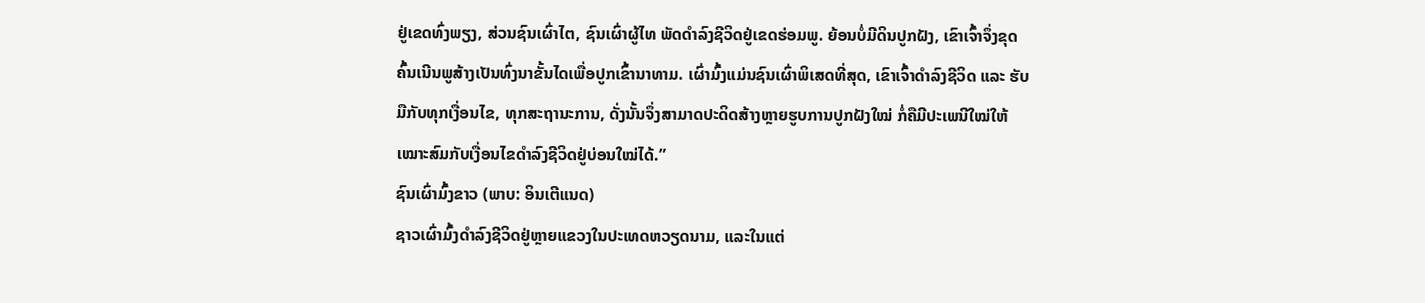ຢູ່ເຂດທົ່ງພຽງ, ສ່ວນຊົນເຜົ່າໄຕ, ຊົນເຜົ່າຜູ້ໄທ ພັດດຳລົງຊີວິດຢູ່ເຂດຮ່ອມພູ. ຍ້ອນບໍ່ມີດິນປູກຝັງ, ເຂົາເຈົ້າຈຶ່ງຂຸດຄົ້ນເນີນພູສ້າງເປັນທົ່ງນາຂັ້ນໄດເພື່ອປູກເຂົ້ານາທາມ. ເຜົ່າມົ້ງແມ່ນຊົນເຜົ່າພິເສດທີ່ສຸດ, ເຂົາເຈົ້າດຳລົງຊີວິດ ແລະ ຮັບມືກັບທຸກເງື່ອນໄຂ, ທຸກສະຖານະການ, ດັ່ງນັ້ນຈຶ່ງສາມາດປະດິດສ້າງຫຼາຍຮູບການປູກຝັງໃໝ່ ກໍ່ຄືມີປະເພນີໃໝ່ໃຫ້ເໝາະສົມກັບເງື່ອນໄຂດຳລົງຊີວິດຢູ່ບ່ອນໃໝ່ໄດ້.”
ຊົນເຜົ່າມົ້ງຂາວ (ພາບ: ອິນເຕີແນດ)
ຊາວເຜົ່າມົ້ງດຳລົງຊີວິດຢູ່ຫຼາຍແຂວງໃນປະເທດຫວຽດນາມ, ແລະໃນແຕ່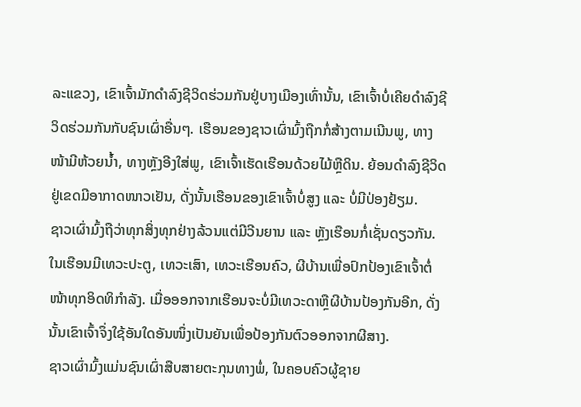ລະແຂວງ, ເຂົາເຈົ້າມັກດຳລົງຊີວິດຮ່ວມກັນຢູ່ບາງເມືອງເທົ່ານັ້ນ, ເຂົາເຈົ້າບໍ່ເຄີຍດຳລົງຊີວິດຮ່ວມກັນກັບຊົນເຜົ່າອື່ນໆ. ເຮືອນຂອງຊາວເຜົ່າມົ້ງຖືກກໍ່ສ້າງຕາມເນີນພູ, ທາງໜ້າມີຫ້ວຍນ້ຳ, ທາງຫຼັງອີງໃສ່ພູ, ເຂົາເຈົ້າເຮັດເຮືອນດ້ວຍໄມ້ຫຼືດິນ. ຍ້ອນດຳລົງຊີວິດຢູ່ເຂດມີອາກາດໜາວເຢັນ, ດັ່ງນັ້ນເຮືອນຂອງເຂົາເຈົ້າບໍ່ສູງ ແລະ ບໍ່ມີປ່ອງຢ້ຽມ.
ຊາວເຜົ່າມົ້ງຖືວ່າທຸກສິ່ງທຸກຢ່າງລ້ວນແຕ່ມີວີນຍານ ແລະ ຫຼັງເຮືອນກໍ່ເຊັ່ນດຽວກັນ. ໃນເຮືອນມີເທວະປະຕູ, ເທວະເສົາ, ເທວະເຮືອນຄົວ, ຜີບ້ານເພື່ອປົກປ້ອງເຂົາເຈົ້າຕໍ່ໜ້າທຸກອິດທິກຳລັງ. ເມື່ອອອກຈາກເຮືອນຈະບໍ່ມີເທວະດາຫຼືຜີບ້ານປ້ອງກັນອີກ, ດັ່ງນັ້ນເຂົາເຈົ້າຈຶ່ງໃຊ້ອັນໃດອັນໜຶ່ງເປັນຍັນເພື່ອປ້ອງກັນຕົວອອກຈາກຜີສາງ.
ຊາວເຜົ່າມົ້ງແມ່ນຊົນເຜົ່າສືບສາຍຕະກຸນທາງພໍ່, ໃນຄອບຄົວຜູ້ຊາຍ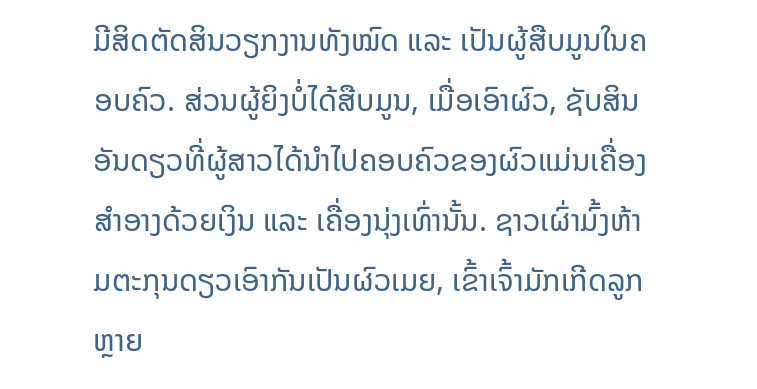ມີສິດຕັດສິນວຽກງານທັງໝົດ ແລະ ເປັນຜູ້ສືບມູນໃນຄອບຄົວ. ສ່ວນຜູ້ຍິງບໍ່ໄດ້ສືບມູນ, ເມື່ອເອົາຜົວ, ຊັບສິນອັນດຽວທີ່ຜູ້ສາວໄດ້ນຳໄປຄອບຄົວຂອງຜົວແມ່ນເຄື່ອງສຳອາງດ້ວຍເງິນ ແລະ ເຄື່ອງນຸ່ງເທົ່ານັ້ນ. ຊາວເຜົ່າມົ້ງຫ້າມຕະກຸນດຽວເອົາກັນເປັນຜົວເມຍ, ເຂົ້າເຈົ້າມັກເກີດລູກຫຼາຍ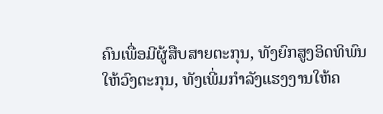ຄົນເພື່ອມີຜູ້ສືບສາຍຕະກຸນ, ທັງຍົກສູງອິດທິພົນໃຫ້ວົງຕະກຸນ, ທັງເພີ່ມກຳລັງແຮງງານໃຫ້ຄ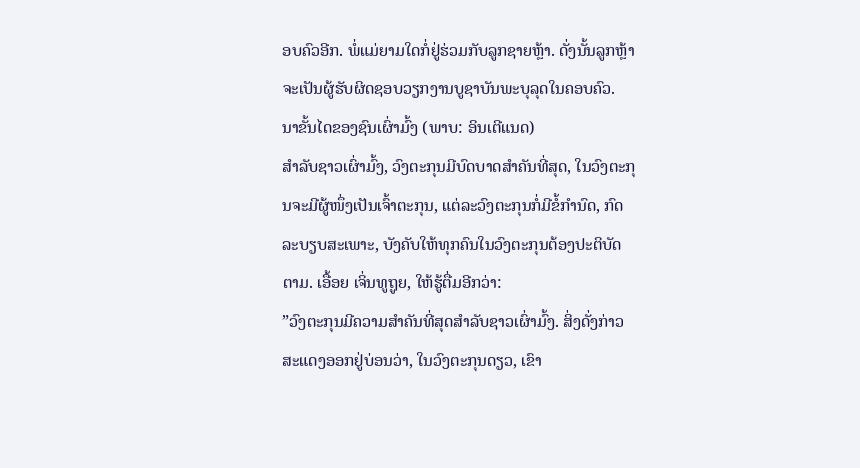ອບຄົວອີກ. ພໍ່ແມ່ຍາມໃດກໍ່ຢູ່ຮ່ວມກັບລູກຊາຍຫຼ້າ. ດັ່ງນັ້ນລູກຫຼ້າຈະເປັນຜູ້ຮັບຜິດຊອບວຽກງານບູຊາບັນພະບຸລຸດໃນຄອບຄົວ.
ນາຂັ້ນໄດຂອງຊົນເຜົ່າມົ້ງ (ພາບ: ອິນເຕີແນດ)
ສຳລັບຊາວເຜົ່າມົ້ງ, ວົງຕະກຸນມີບົດບາດສຳຄັນທີ່ສຸດ, ໃນວົງຕະກຸນຈະມີຜູ້ໜຶ່ງເປັນເຈົ້າຕະກຸນ, ແຕ່ລະວົງຕະກຸນກໍ່ມີຂໍ້ກຳນົດ, ກົດລະບຽບສະເພາະ, ບັງຄັບໃຫ້ທຸກຄົນໃນວົງຕະກຸນຕ້ອງປະຕິບັດຕາມ. ເອື້ອຍ ເຈິ່ນທູຖູຍ, ໃຫ້ຮູ້ຕື່ມອີກວ່າ:
”ວົງຕະກຸນມີຄວາມສຳຄັນທີ່ສຸດສຳລັບຊາວເຜົ່າມົ້ງ. ສິ່ງດັ່ງກ່າວສະແດງອອກຢູ່ບ່ອນວ່າ, ໃນວົງຕະກຸນດຽວ, ເຂົາ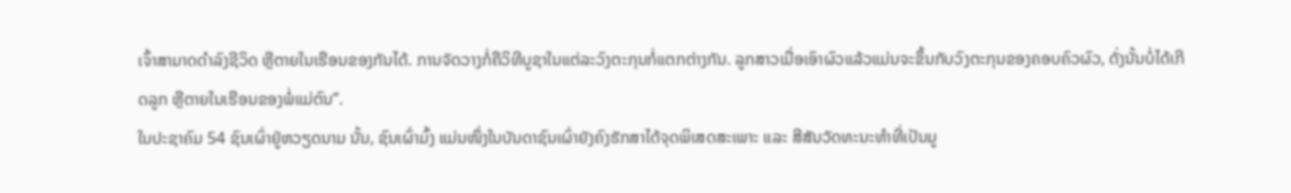ເຈົ້າສາມາດດຳລົງຊີວິດ ຫຼືຕາຍໃນເຮືອນຂອງກັນໄດ້. ການຈັດວາງກໍ່ຄືວິທີບູຊາໃນແຕ່ລະວົງຕະກຸນກໍ່ແຕກຕ່າງກັນ. ລູກສາວເມື່ອເອົາຜົວແລ້ວແມ່ນຈະຂຶ້ນກັບວົງຕະກຸນຂອງຄອບຄົວຜົວ, ດັ່ງນັ້ນບໍ່ໄດ້ເກີດລູກ ຫຼືຕາຍໃນເຮືອນຂອງພໍ່ແມ່ຕົນ”.
ໃນປະຊາຄົມ 54 ຊົນເຜົ່າຢູ່ຫວຽດນາມ ນັ້ນ, ຊົນເຜົ່າມົ້ງ ແມ່ນໜຶ່ງໃນບັນດາຊົນເຜົ່າຍັງຄົງຮັກສາໄດ້ຈຸດພິເສດສະເພາະ ແລະ ສີສັນວັດທະນະທຳທີ່ເປັນມູ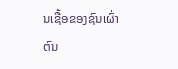ນເຊື້ອຂອງຊົນເຜົ່າຕົນ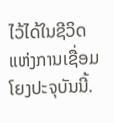ໄວ້ໄດ້ໃນຊີວິດແຫ່ງການເຊື່ອມໂຍງປະຈຸບັນນີ້.